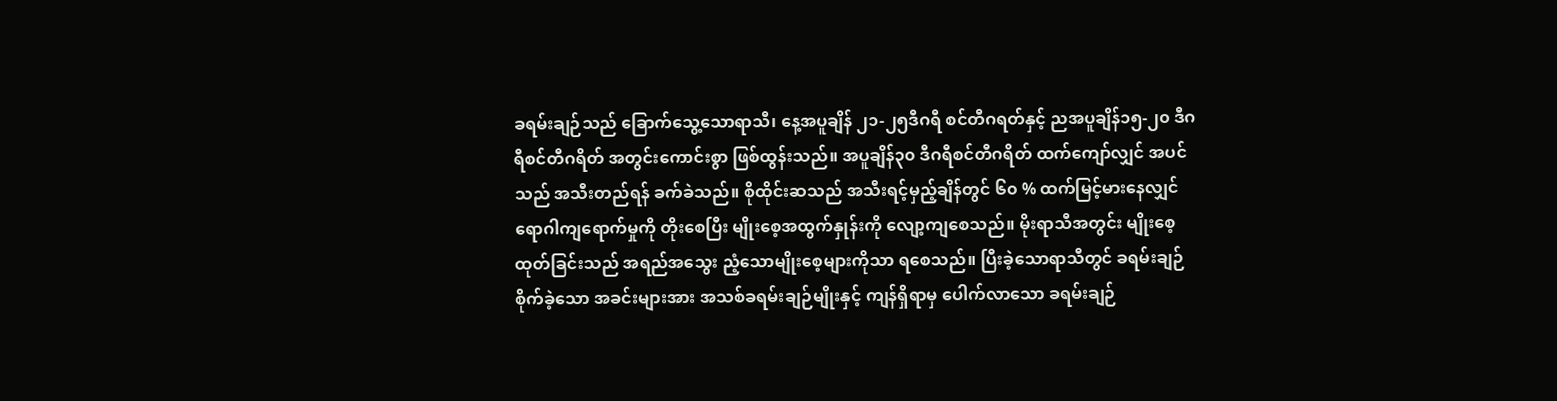ခရမ်းချဉ်သည် ခြောက်သွေ့သောရာသီ၊ နေ့အပူချိန် ၂၁-၂၅ဒီဂရီ စင်တီဂရတ်နှင့် ညအပူချိန်၁၅-၂၀ ဒီဂရီစင်တီဂရိတ် အတွင်းကောင်းစွာ ဖြစ်ထွန်းသည်။ အပူချိန်၃၀ ဒီဂရီစင်တီဂရိတ် ထက်ကျော်လျှင် အပင်သည် အသီးတည်ရန် ခက်ခဲသည်။ စိုထိုင်းဆသည် အသီးရင့်မှည့်ချိန်တွင် ၆၀ % ထက်မြင့်မားနေလျှင် ရောဂါကျရောက်မှုကို တိုးစေပြီး မျိုးစေ့အထွက်နှုန်းကို လျော့ကျစေသည်။ မိုးရာသီအတွင်း မျိုးစေ့ထုတ်ခြင်းသည် အရည်အသွေး ညံ့သောမျိုးစေ့များကိုသာ ရစေသည်။ ပြီးခဲ့သောရာသီတွင် ခရမ်းချဉ်စိုက်ခဲ့သော အခင်းများအား အသစ်ခရမ်းချဉ်မျိုးနှင့် ကျန်ရှိရာမှ ပေါက်လာသော ခရမ်းချဉ်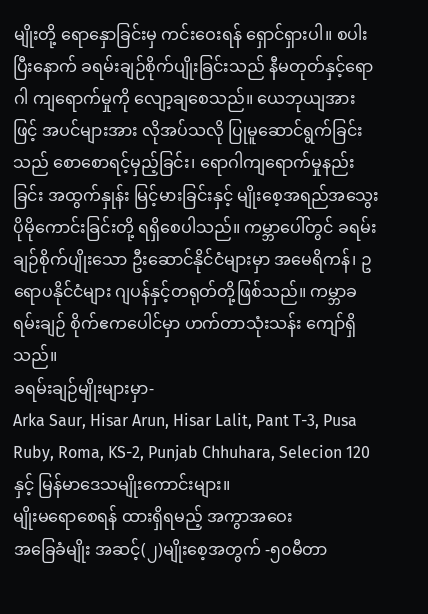မျိုးတို့ ရောနှောခြင်းမှ ကင်းဝေးရန် ရှောင်ရှားပါ။ စပါးပြီးနောက် ခရမ်းချဉ်စိုက်ပျိုးခြင်းသည် နီမတုတ်နှင့်ရောဂါ ကျရောက်မှုကို လျော့ချစေသည်။ ယေဘုယျအားဖြင့် အပင်များအား လိုအပ်သလို ပြုမူဆောင်ရွက်ခြင်းသည် စောစောရင့်မှည့်ခြင်း၊ ရောဂါကျရောက်မှုနည်းခြင်း အထွက်နှုန်း မြင့်မားခြင်းနှင့် မျိုးစေ့အရည်အသွေး ပိုမိုကောင်းခြင်းတို့ ရရှိစေပါသည်။ ကမ္ဘာပေါ်တွင် ခရမ်းချဉ်စိုက်ပျိုးသော ဦးဆောင်နိုင်ငံများမှာ အမေရိကန်၊ ဥရောပနိုင်ငံများ ဂျပန်နှင့်တရုတ်တို့ဖြစ်သည်။ ကမ္ဘာခရမ်းချဉ် စိုက်ဧကပေါင်မှာ ဟက်တာသုံးသန်း ကျော်ရှိသည်။
ခရမ်းချဉ်မျိုးများမှာ-
Arka Saur, Hisar Arun, Hisar Lalit, Pant T-3, Pusa Ruby, Roma, KS-2, Punjab Chhuhara, Selecion 120နှင့် မြန်မာဒေသမျိုးကောင်းများ။
မျိုးမရောစေရန် ထားရှိရမည့် အကွာအဝေး
အခြေခံမျိုး အဆင့်(၂)မျိုးစေ့အတွက် -၅၀မီတာ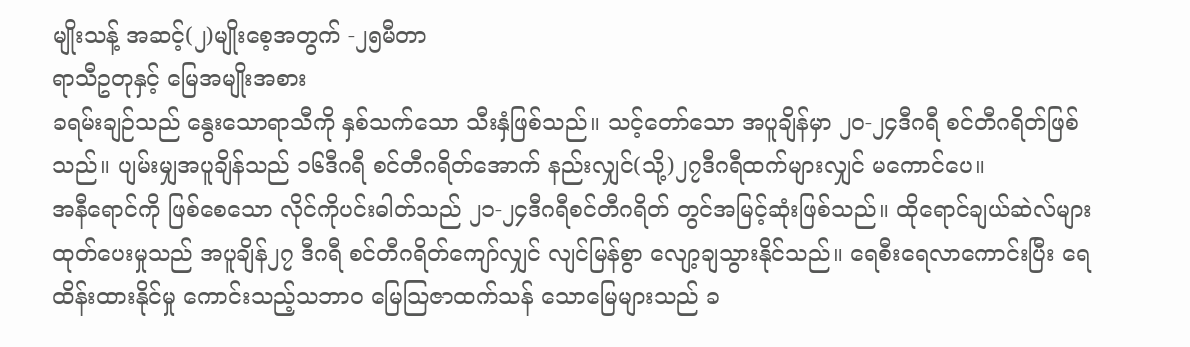မျိုးသန့် အဆင့်(၂)မျိုးစေ့အတွက် -၂၅မီတာ
ရာသီဥတုနှင့် မြေအမျိုးအစား
ခရမ်းချဉ်သည် နွေးသောရာသီကို နှစ်သက်သော သီးနှံဖြစ်သည်။ သင့်တော်သော အပူချိန်မှာ ၂၀-၂၄ဒီဂရီ စင်တီဂရိတ်ဖြစ်သည်။ ပျမ်းမျှအပူချိန်သည် ၁၆ဒီဂရီ စင်တီဂရိတ်အောက် နည်းလျှင်(သို့)၂၇ဒီဂရီထက်များလျှင် မကောင်ပေ။
အနီရောင်ကို ဖြစ်စေသော လိုင်ကိုပင်းဓါတ်သည် ၂၁-၂၄ဒီဂရီစင်တီဂရိတ် တွင်အမြင့်ဆုံးဖြစ်သည်။ ထိုရောင်ချယ်ဆဲလ်များ ထုတ်ပေးမှုသည် အပူချိန်၂၇ ဒီဂရီ စင်တီဂရိတ်ကျော်လျှင် လျင်မြန်စွာ လျော့ချသွားနိုင်သည်။ ရေစီးရေလာကောင်းပြီး ရေထိန်းထားနိုင်မှု ကောင်းသည့်သဘာဝ မြေသြဇာထက်သန် သောမြေများသည် ခ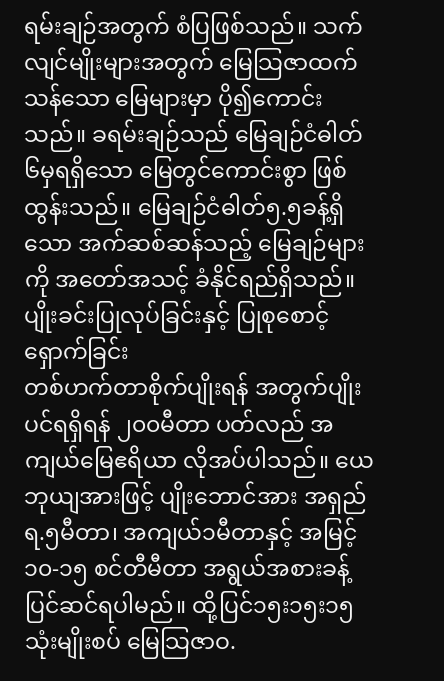ရမ်းချဉ်အတွက် စံပြဖြစ်သည်။ သက်လျင်မျိုးများအတွက် မြေသြဇာထက်သန်သော မြေများမှာ ပို၍ကောင်းသည်။ ခရမ်းချဉ်သည် မြေချဉ်ငံဓါတ် ၆မှရရှိသော မြေတွင်ကောင်းစွာ ဖြစ်ထွန်းသည်။ မြေချဉ်ငံဓါတ်၅.၅ခန့်ရှိသော အက်ဆစ်ဆန်သည့် မြေချဉ်များကို အတော်အသင့် ခံနိုင်ရည်ရှိသည်။
ပျိုးခင်းပြုလုပ်ခြင်းနှင့် ပြုစုစောင့်ရှောက်ခြင်း
တစ်ဟက်တာစိုက်ပျိုးရန် အတွက်ပျိုးပင်ရရှိရန် ၂၀၀မီတာ ပတ်လည် အကျယ်မြေဧရိယာ လိုအပ်ပါသည်။ ယေဘုယျအားဖြင့် ပျိုးဘောင်အား အရှည်ရ.၅မီတာ၊ အကျယ်၁မီတာနှင့် အမြင့်၁၀-၁၅ စင်တီမီတာ အရွယ်အစားခန့် ပြင်ဆင်ရပါမည်။ ထို့ပြင်၁၅း၁၅း၁၅ သုံးမျိုးစပ် မြေသြဇာဝ.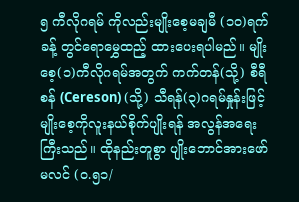၅ ကီလိုဂရမ် ကိုလည်းမျိုးစေ့မချမီ (၁၀)ရက်ခန့် တွင်ရောမွှေထည့် ထားပေးရပါမည်။ မျိုးစေ့(၁)ကီလိုဂရမ်အတွက် ကက်တန်(သို့) စီရီစန် (Cereson) (သို့) သီရန်(၃)ဂရမ်နှုန်းဖြင့် မျိုးစေ့ကိုလူးနယ်စိုက်ပျိုးရန် အလွန်အရေးကြီးသည်။ ထိုနည်းတူစွာ ပျိုးဘောင်အားဖော်မလင် (၀.၅၁/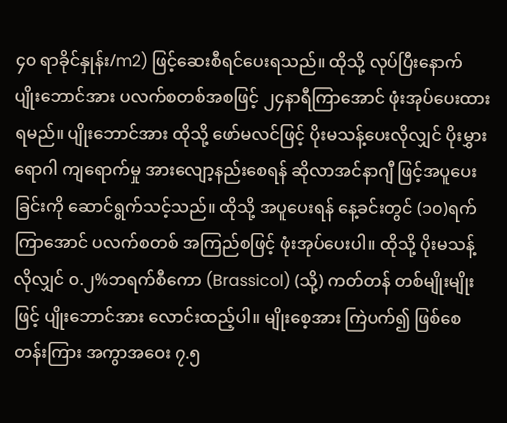၄၀ ရာခိုင်နှုန်း/m2) ဖြင့်ဆေးစီရင်ပေးရသည်။ ထိုသို့ လုပ်ပြီးနောက် ပျိုးဘောင်အား ပလက်စတစ်အစဖြင့် ၂၄နာရီကြာအောင် ဖုံးအုပ်ပေးထားရမည်။ ပျိုးဘောင်အား ထိုသို့ ဖော်မလင်ဖြင့် ပိုးမသန့်ပေးလိုလျှင် ပိုးမွှားရောဂါ ကျရောက်မှု အားလျော့နည်းစေရန် ဆိုလာအင်နာဂျီ ဖြင့်အပူပေးခြင်းကို ဆောင်ရွက်သင့်သည်။ ထိုသို့ အပူပေးရန် နေ့ခင်းတွင် (၁၀)ရက်ကြာအောင် ပလက်စတစ် အကြည်စဖြင့် ဖုံးအုပ်ပေးပါ။ ထိုသို့ ပိုးမသန့်လိုလျှင် ၀.၂%ဘရက်စီကော (Brassicol) (သို့) ကတ်တန် တစ်မျိုးမျိုးဖြင့် ပျိုးဘောင်အား လောင်းထည့်ပါ။ မျိုးစေ့အား ကြဲပက်၍ ဖြစ်စေတန်းကြား အကွာအဝေး ၇.၅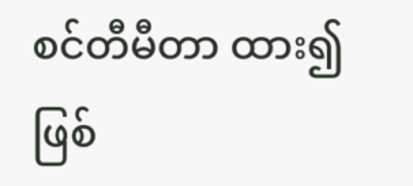စင်တီမီတာ ထား၍ဖြစ်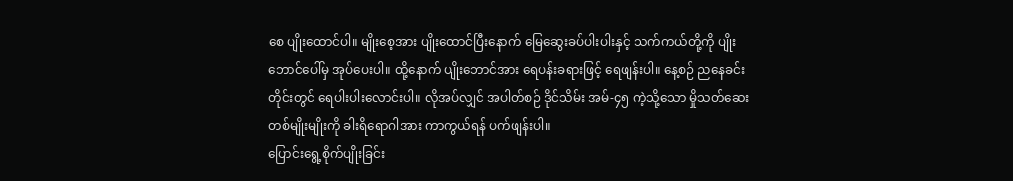စေ ပျိုးထောင်ပါ။ မျိုးစေ့အား ပျိုးထောင်ပြီးနောက် မြေဆွေးခပ်ပါးပါးနှင့် သက်ကယ်တို့ကို ပျိုးဘောင်ပေါ်မှ အုပ်ပေးပါ။ ထို့နောက် ပျိုးဘောင်အား ရေပန်းခရားဖြင့် ရေဖျန်းပါ။ နေ့စဉ် ညနေခင်းတိုင်းတွင် ရေပါးပါးလောင်းပါ။ လိုအပ်လျှင် အပါတ်စဉ် ဒိုင်သိမ်း အမ်-၄၅ ကဲ့သို့သော မှိုသတ်ဆေး တစ်မျိုးမျိုးကို ခါးရိရောဂါအား ကာကွယ်ရန် ပက်ဖျန်းပါ။
ပြောင်းရွေ့စိုက်ပျိုးခြင်း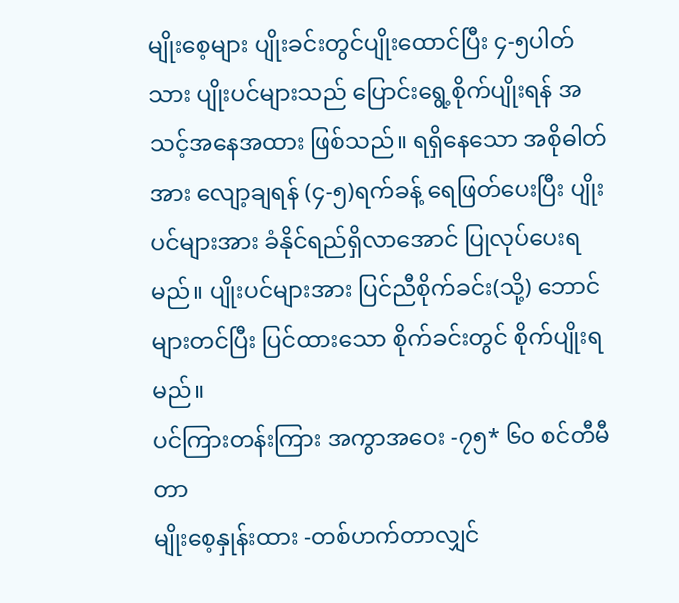မျိုးစေ့များ ပျိုးခင်းတွင်ပျိုးထောင်ပြီး ၄-၅ပါတ်သား ပျိုးပင်များသည် ပြောင်းရွေ့စိုက်ပျိုးရန် အသင့်အနေအထား ဖြစ်သည်။ ရရှိနေသော အစိုဓါတ်အား လျော့ချရန် (၄-၅)ရက်ခန့် ရေဖြတ်ပေးပြီး ပျိုးပင်များအား ခံနိုင်ရည်ရှိလာအောင် ပြုလုပ်ပေးရမည်။ ပျိုးပင်များအား ပြင်ညီစိုက်ခင်း(သို့) ဘောင်များတင်ပြီး ပြင်ထားသော စိုက်ခင်းတွင် စိုက်ပျိုးရမည်။
ပင်ကြားတန်းကြား အကွာအဝေး -၇၅* ၆၀ စင်တီမီတာ
မျိုးစေ့နှုန်းထား -တစ်ဟက်တာလျှင်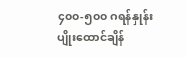၄၀၀-၅၀၀ ဂရန်နှုန်း
ပျိုးထောင်ချိန်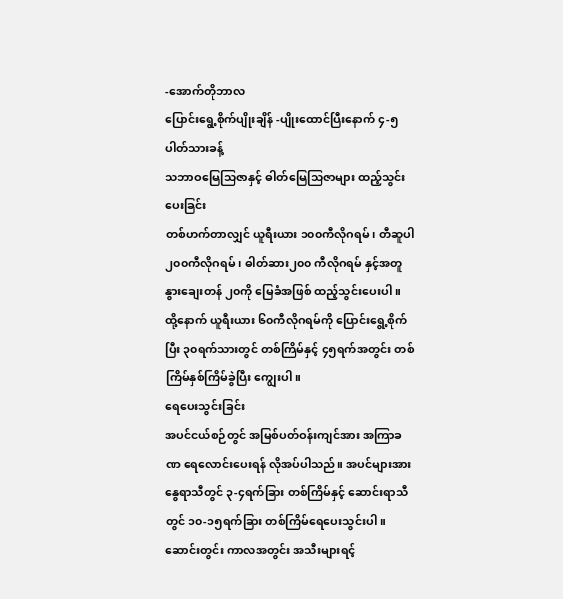-အောက်တိုဘာလ
ပြောင်းရွေ့စိုက်ပျိုးချိန် -ပျိုးထောင်ပြီးနောက် ၄-၅ပါတ်သားခန့်
သဘာဝမြေသြဇာနှင့် ဓါတ်မြေသြဇာများ ထည့်သွင်းပေးခြင်း
တစ်ဟက်တာလျှင် ယူရီးယား ၁၀၀ကီလိုဂရမ်၊ တီဆူပါ ၂၀၀ကီလိုဂရမ်၊ ဓါတ်ဆား၂၀၀ ကီလိုဂရမ် နှင့်အတူ နွားချေးတန် ၂၀ကို မြေခံအဖြစ် ထည့်သွင်းပေးပါ။ ထို့နောက် ယူရီးယား ၆၀ကီလိုဂရမ်ကို ပြောင်းရွေ့စိုက်ပြီး ၃၀ရက်သားတွင် တစ်ကြိမ်နှင့် ၄၅ရက်အတွင်း တစ်ကြိမ်နှစ်ကြိမ်ခွဲပြီး ကျွေးပါ။
ရေပေးသွင်းခြင်း
အပင်ငယ်စဉ်တွင် အမြစ်ပတ်ဝန်းကျင်အား အကြာခဏ ရေလောင်းပေးရန် လိုအပ်ပါသည်။ အပင်များအား နွေရာသီတွင် ၃-၄ရက်ခြား တစ်ကြိမ်နှင့် ဆောင်းရာသီတွင် ၁၀-၁၅ရက်ခြား တစ်ကြိမ်ရေပေးသွင်းပါ။ ဆောင်းတွင်း ကာလအတွင်း အသီးများရင့်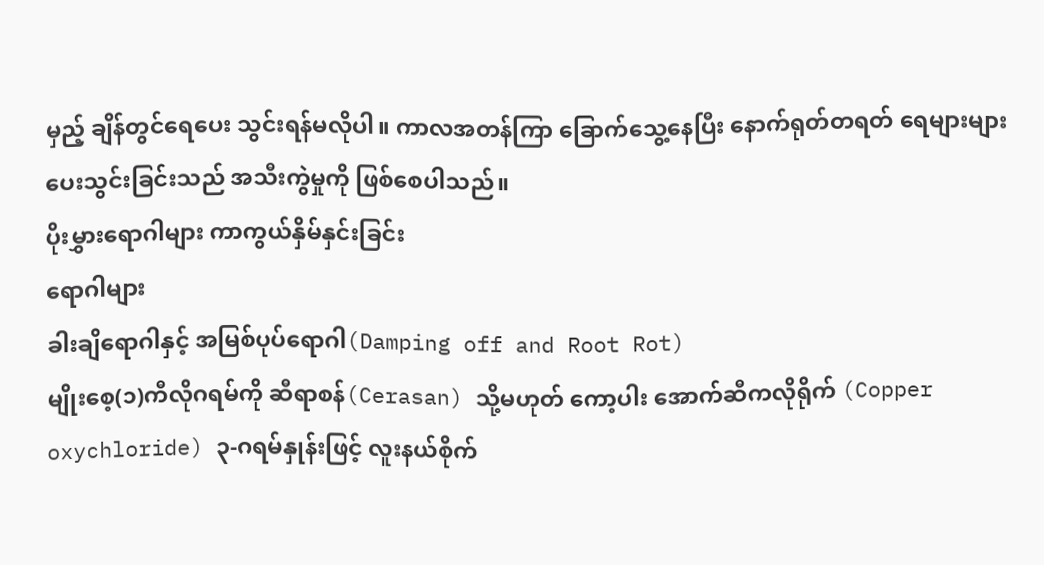မှည့် ချိန်တွင်ရေပေး သွင်းရန်မလိုပါ။ ကာလအတန်ကြာ ခြောက်သွေ့နေပြီး နောက်ရုတ်တရတ် ရေများများ ပေးသွင်းခြင်းသည် အသီးကွဲမှုကို ဖြစ်စေပါသည်။
ပိုးမွှားရောဂါများ ကာကွယ်နှိမ်နှင်းခြင်း
ရောဂါများ
ခါးချိရောဂါနှင့် အမြစ်ပုပ်ရောဂါ(Damping off and Root Rot)
မျိုးစေ့(၁)ကီလိုဂရမ်ကို ဆီရာစန်(Cerasan) သို့မဟုတ် ကော့ပါး အောက်ဆီကလိုရိုက် (Copper oxychloride) ၃-ဂရမ်နှုန်းဖြင့် လူးနယ်စိုက်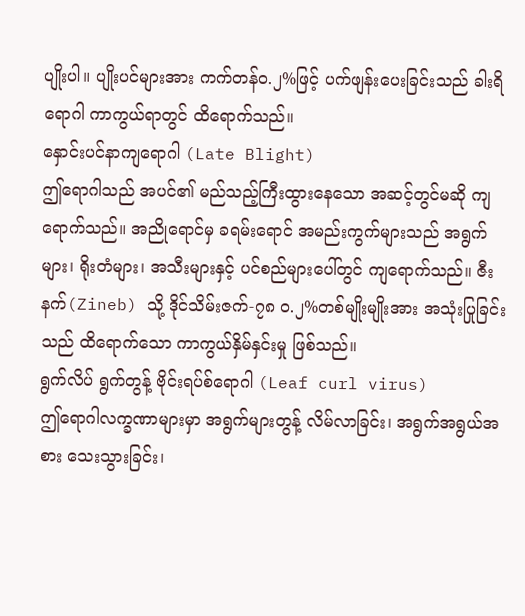ပျိုးပါ။ ပျိုးပင်များအား ကက်တန်ဝ.၂%ဖြင့် ပက်ဖျန်းပေးခြင်းသည် ခါးရိရောဂါ ကာကွယ်ရာတွင် ထိရောက်သည်။
နှောင်းပင်နာကျရောဂါ (Late Blight)
ဤရောဂါသည် အပင်၏ မည်သည့်ကြီးထွားနေသော အဆင့်တွင်မဆို ကျရောက်သည်။ အညိုရောင်မှ ခရမ်းရောင် အမည်းကွက်များသည် အရွက်များ၊ ရိုးတံများ၊ အသီးများနှင့် ပင်စည်များပေါ်တွင် ကျရောက်သည်။ ဇီးနက်(Zineb) သို့ ဒိုင်သိမ်းဇက်-၇၈ ၀.၂%တစ်မျိုးမျိုးအား အသုံးပြုခြင်းသည် ထိရောက်သော ကာကွယ်နှိမ်နှင်းမှု ဖြစ်သည်။
ရွက်လိပ် ရွက်တွန့် ဗိုင်းရပ်စ်ရောဂါ (Leaf curl virus)
ဤရောဂါလက္ခဏာများမှာ အရွက်များတွန့် လိမ်လာခြင်း၊ အရွက်အရွယ်အစား သေးသွားခြင်း၊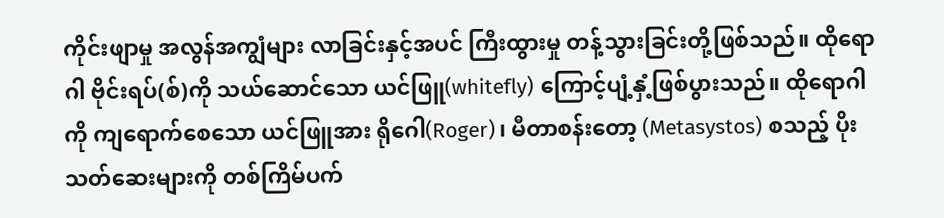ကိုင်းဖျာမှု အလွန်အကျွံများ လာခြင်းနှင့်အပင် ကြီးထွားမှု တန့်သွားခြင်းတို့ဖြစ်သည်။ ထိုရောဂါ ဗိုင်းရပ်(စ်)ကို သယ်ဆောင်သော ယင်ဖြူ(whitefly) ကြောင့်ပျံ့နှံ့ဖြစ်ပွားသည်။ ထိုရောဂါကို ကျရောက်စေသော ယင်ဖြူအား ရိုဂေါ(Roger)၊ မီတာစန်းတော့ (Metasystos) စသည့် ပိုးသတ်ဆေးများကို တစ်ကြိမ်ပက်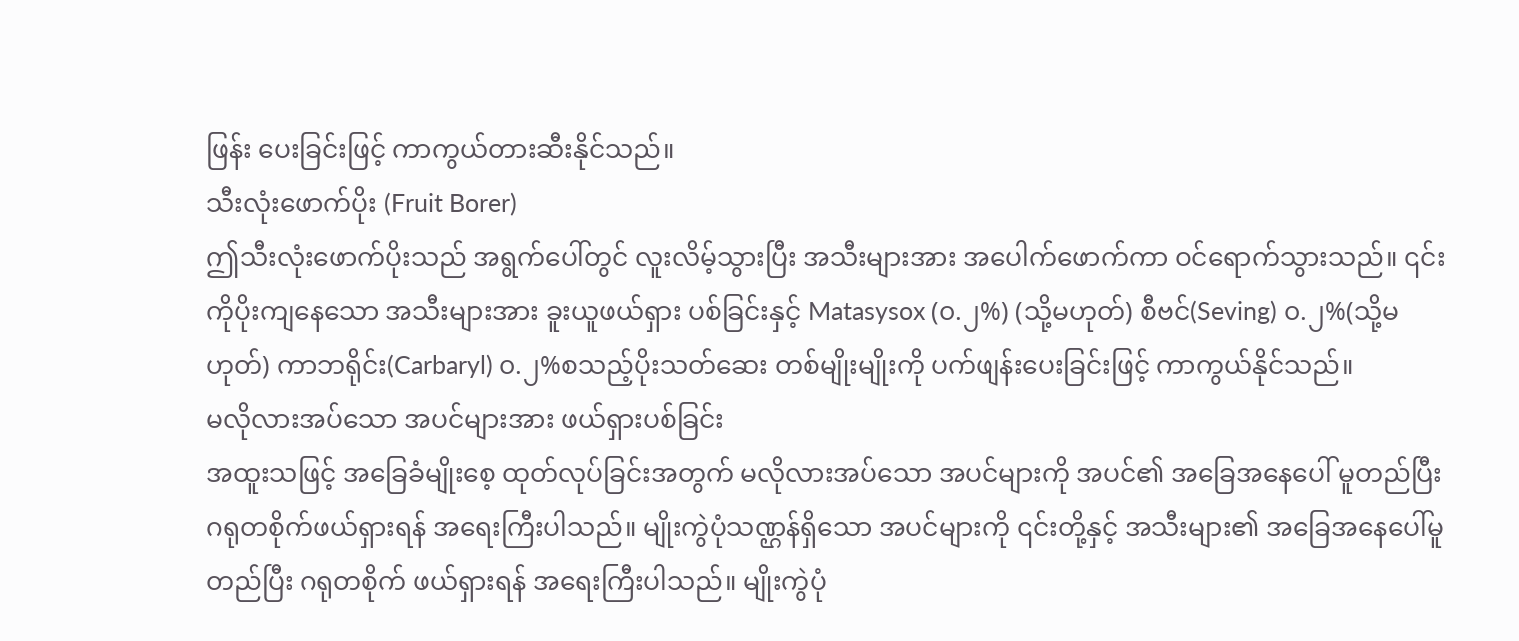ဖြန်း ပေးခြင်းဖြင့် ကာကွယ်တားဆီးနိုင်သည်။
သီးလုံးဖောက်ပိုး (Fruit Borer)
ဤသီးလုံးဖောက်ပိုးသည် အရွက်ပေါ်တွင် လူးလိမ့်သွားပြီး အသီးများအား အပေါက်ဖောက်ကာ ဝင်ရောက်သွားသည်။ ၎င်းကိုပိုးကျနေသော အသီးများအား ခူးယူဖယ်ရှား ပစ်ခြင်းနှင့် Matasysox (၀.၂%) (သို့မဟုတ်) စီဗင်(Seving) ၀.၂%(သို့မဟုတ်) ကာဘရိုင်း(Carbaryl) ၀.၂%စသည့်ပိုးသတ်ဆေး တစ်မျိုးမျိုးကို ပက်ဖျန်းပေးခြင်းဖြင့် ကာကွယ်နိုင်သည်။
မလိုလားအပ်သော အပင်များအား ဖယ်ရှားပစ်ခြင်း
အထူးသဖြင့် အခြေခံမျိုးစေ့ ထုတ်လုပ်ခြင်းအတွက် မလိုလားအပ်သော အပင်များကို အပင်၏ အခြေအနေပေါ် မူတည်ပြီး ဂရုတစိုက်ဖယ်ရှားရန် အရေးကြီးပါသည်။ မျိုးကွဲပုံသဏ္ဌန်ရှိသော အပင်များကို ၎င်းတို့နှင့် အသီးများ၏ အခြေအနေပေါ်မူတည်ပြီး ဂရုတစိုက် ဖယ်ရှားရန် အရေးကြီးပါသည်။ မျိုးကွဲပုံ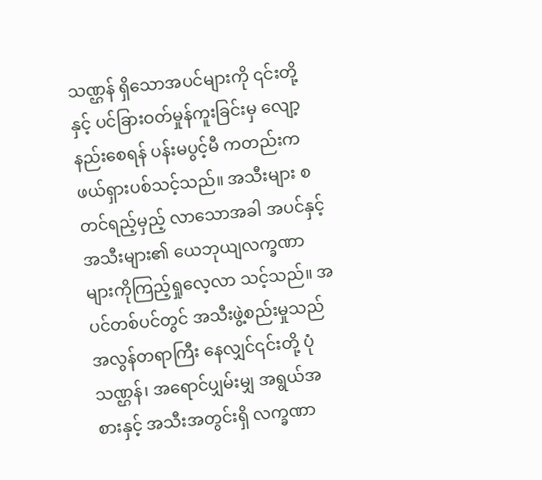သဏ္ဌန် ရှိသောအပင်များကို ၎င်းတို့နှင့် ပင်ခြားဝတ်မှုန်ကူးခြင်းမှ လျော့နည်းစေရန် ပန်းမပွင့်မီ ကတည်းက ဖယ်ရှားပစ်သင့်သည်။ အသီးများ စတင်ရည့်မှည့် လာသောအခါ အပင်နှင့်အသီးများ၏ ယေဘုယျလက္ခဏာ များကိုကြည့်ရှုလေ့လာ သင့်သည်။ အပင်တစ်ပင်တွင် အသီးဖွဲ့စည်းမှုသည် အလွန်တရာကြီး နေလျှင်၎င်းတို့ ပုံသဏ္ဌန်၊ အရောင်ပျှမ်းမျှ အရွယ်အစားနှင့် အသီးအတွင်းရှိ လက္ခဏာ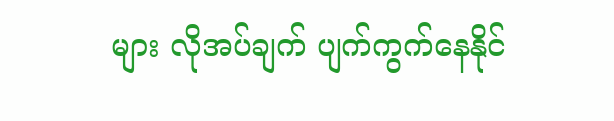များ လိုအပ်ချက် ပျက်ကွက်နေနိုင်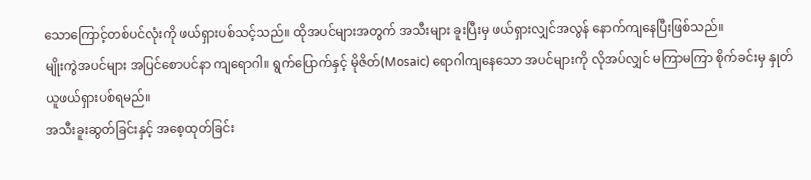သောကြောင့်တစ်ပင်လုံးကို ဖယ်ရှားပစ်သင့်သည်။ ထိုအပင်များအတွက် အသီးများ ခူးပြီးမှ ဖယ်ရှားလျှင်အလွန် နောက်ကျနေပြီးဖြစ်သည်။
မျိုးကွဲအပင်များ အပြင်စောပင်နာ ကျရောဂါ။ ရွက်ပြောက်နှင့် မိုဇိတ်(Mosaic) ရောဂါကျနေသော အပင်များကို လိုအပ်လျှင် မကြာမကြာ စိုက်ခင်းမှ နှုတ်ယူဖယ်ရှားပစ်ရမည်။
အသီးခူးဆွတ်ခြင်းနှင့် အစေ့ထုတ်ခြင်း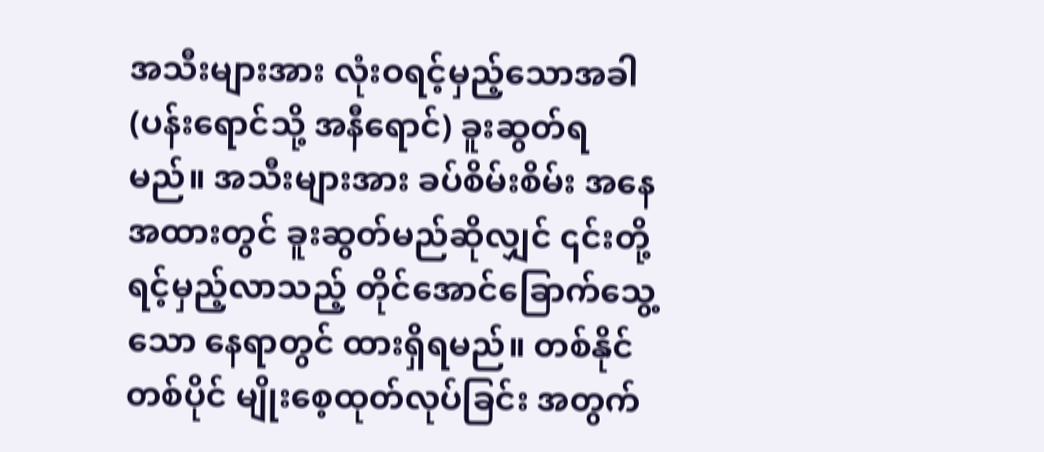အသီးများအား လုံးဝရင့်မှည့်သောအခါ (ပန်းရောင်သို့ အနီရောင်) ခူးဆွတ်ရမည်။ အသီးများအား ခပ်စိမ်းစိမ်း အနေအထားတွင် ခူးဆွတ်မည်ဆိုလျှင် ၎င်းတို့ရင့်မှည့်လာသည့် တိုင်အောင်ခြောက်သွေ့သော နေရာတွင် ထားရှိရမည်။ တစ်နိုင်တစ်ပိုင် မျိုးစေ့ထုတ်လုပ်ခြင်း အတွက်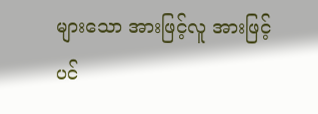များသော အားဖြင့်လူ အားဖြင့်ပင်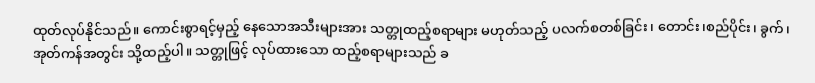ထုတ်လုပ်နိုင်သည်။ ကောင်းစွာရင့်မှည့် နေသောအသီးများအား သတ္တုထည့်စရာများ မဟုတ်သည့် ပလက်စတစ်ခြင်း၊ တောင်း၊စည်ပိုင်း၊ ခွက်၊အုတ်ကန်အတွင်း သို့ထည့်ပါ။ သတ္တုဖြင့် လုပ်ထားသော ထည့်စရာများသည် ခ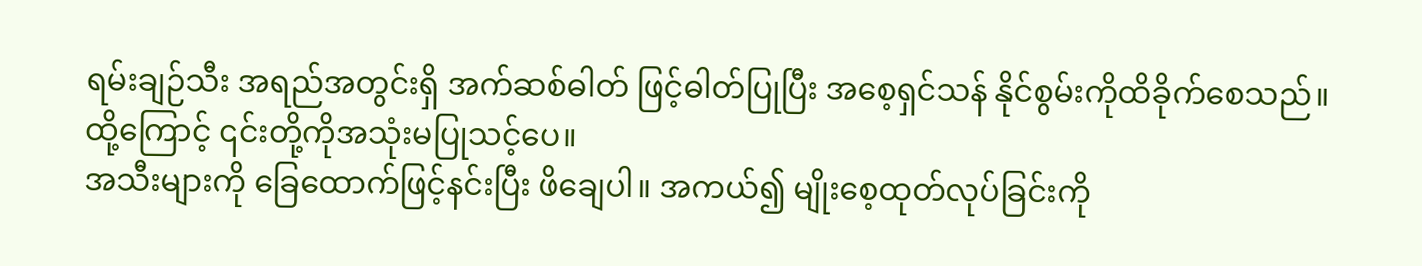ရမ်းချဉ်သီး အရည်အတွင်းရှိ အက်ဆစ်ဓါတ် ဖြင့်ဓါတ်ပြုပြီး အစေ့ရှင်သန် နိုင်စွမ်းကိုထိခိုက်စေသည်။ ထို့ကြောင့် ၎င်းတို့ကိုအသုံးမပြုသင့်ပေ။
အသီးများကို ခြေထောက်ဖြင့်နင်းပြီး ဖိချေပါ။ အကယ်၍ မျိုးစေ့ထုတ်လုပ်ခြင်းကို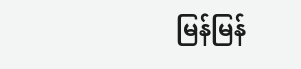မြန်မြန်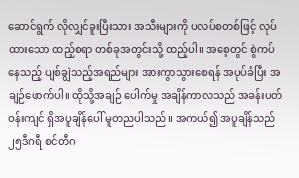ဆောင်ရွက် လိုလျှင်ခူးပြီးသား အသီးများကို ပလပ်စတစ်ဖြင့် လုပ်ထားသော ထည့်စရာ တစ်ခုအတွင်းသို့ ထည့်ပါ။ အစေ့တွင် စွဲကပ်နေသည့် ပျစ်ချွဲသည့်အရည်များ အားကွာသွားစေရန် အပုပ်ခံပြီး အချဉ်ဖောက်ပါ။ ထိုသို့အချဉ် ပေါက်မှု အချိန်ကာလသည် အခန်းပတ်ဝန်းကျင် ရှိအပူချိန်ပေါ် မူတညပါသည်။ အကယ်၍ အပူချိန်သည် ၂၅ဒီဂရီ စင်တီဂ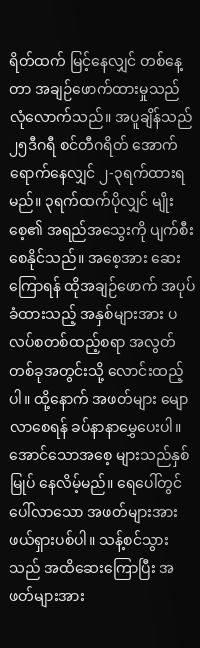ရိတ်ထက် မြင့်နေလျှင် တစ်နေ့တာ အချဉ်ဖောက်ထားမှုသည် လုံလောက်သည်။ အပူချိန်သည် ၂၅ဒီဂရီ စင်တီဂရိတ် အောက်ရောက်နေလျှင် ၂-၃ရက်ထားရမည်။ ၃ရက်ထက်ပိုလျှင် မျိုးစေ့၏ အရည်အသွေးကို ပျက်စီးစေနိုင်သည်။ အစေ့အား ဆေးကြောရန် ထိုအချဉ်ဖောက် အပုပ်ခံထားသည့် အနှစ်များအား ပလပ်စတစ်ထည့်စရာ အလွတ်တစ်ခုအတွင်းသို့ လောင်းထည့်ပါ။ ထို့နောက် အဖတ်များ မျောလာစေရန် ခပ်နာနာမွှေပေးပါ။ အောင်သောအစေ့ များသည်နှစ်မြုပ် နေလိမ့်မည်။ ရေပေါ်တွင် ပေါ်လာသော အဖတ်များအား ဖယ်ရှားပစ်ပါ။ သန့်စင်သွားသည် အထိဆေးကြောပြီး အဖတ်များအား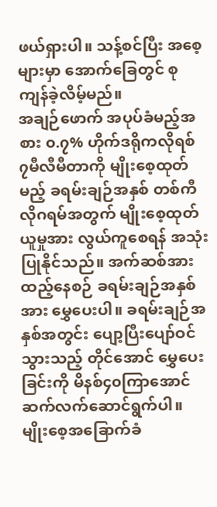ဖယ်ရှားပါ။ သန့်စင်ပြီး အစေ့များမှာ အောက်ခြေတွင် စုကျန်ခဲ့လိမ့်မည်။
အချဉ်ဖောက် အပုပ်ခံမည့်အစား ၀.၇% ဟိုက်ဒရိုကလိုရစ် ၇မီလီမီတာကို မျိုးစေ့ထုတ်မည့် ခရမ်းချဉ်အနှစ် တစ်ကီလိုဂရမ်အတွက် မျိုးစေ့ထုတ်ယူမှုအား လွယ်ကူစေရန် အသုံးပြုနိုင်သည်။ အက်ဆစ်အား ထည့်နေစဉ် ခရမ်းချဉ်အနှစ်အား မွှေပေးပါ။ ခရမ်းချဉ်အနှစ်အတွင်း ပျော့ပြီးပျော်ဝင်သွားသည့် တိုင်အောင် မွှေပေးခြင်းကို မိနစ်၄၀ကြာအောင် ဆက်လက်ဆောင်ရွက်ပါ။
မျိုးစေ့အခြောက်ခံ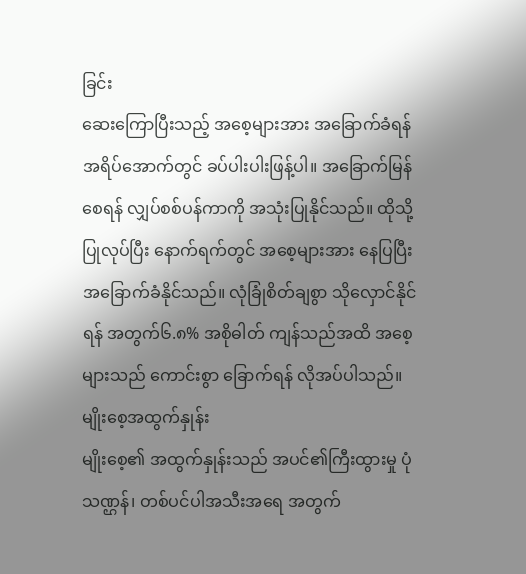ခြင်း
ဆေးကြောပြီးသည့် အစေ့များအား အခြောက်ခံရန် အရိပ်အောက်တွင် ခပ်ပါးပါးဖြန့်ပါ။ အခြောက်မြန်စေရန် လျှပ်စစ်ပန်ကာကို အသုံးပြုနိုင်သည်။ ထိုသို့ပြုလုပ်ပြီး နောက်ရက်တွင် အစေ့များအား နေပြပြီး အခြောက်ခံနိုင်သည်။ လုံခြုံစိတ်ချစွာ သိုလှောင်နိုင်ရန် အတွက်၆.၈% အစိုဓါတ် ကျန်သည်အထိ အစေ့များသည် ကောင်းစွာ ခြောက်ရန် လိုအပ်ပါသည်။
မျိုးစေ့အထွက်နှုန်း
မျိုးစေ့၏ အထွက်နှုန်းသည် အပင်၏ကြီးထွားမှု ပုံသဏ္ဌန်၊ တစ်ပင်ပါအသီးအရေ အတွက်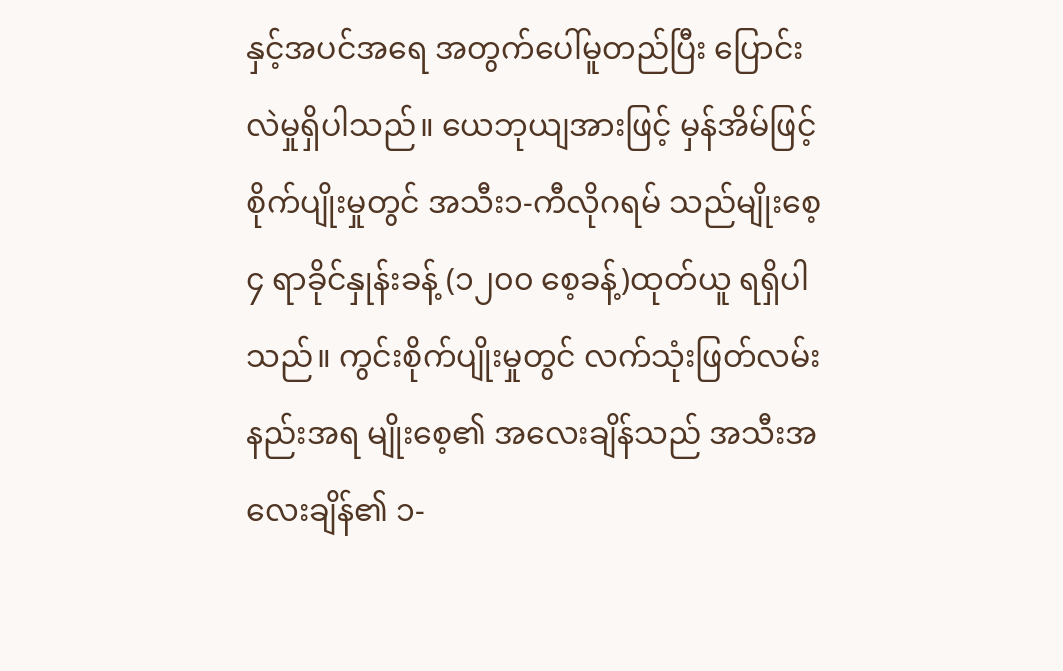နှင့်အပင်အရေ အတွက်ပေါ်မူတည်ပြီး ပြောင်းလဲမှုရှိပါသည်။ ယေဘုယျအားဖြင့် မှန်အိမ်ဖြင့် စိုက်ပျိုးမှုတွင် အသီး၁-ကီလိုဂရမ် သည်မျိုးစေ့၄ ရာခိုင်နှုန်းခန့် (၁၂၀၀ စေ့ခန့်)ထုတ်ယူ ရရှိပါသည်။ ကွင်းစိုက်ပျိုးမှုတွင် လက်သုံးဖြတ်လမ်းနည်းအရ မျိုးစေ့၏ အလေးချိန်သည် အသီးအလေးချိန်၏ ၁-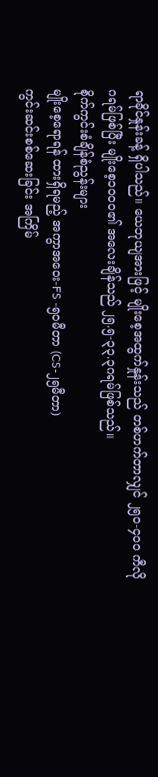ရာခိုင်နှုန်းခန့် ရှိပါသည်။ ယေဘုယျအားဖြင့် မျိုးစေ့အထွက်နှုန်းသည် တစ်ဟက်တာလျှင် ၂၅၀-၄၀၀ ကီလိုဂရမ်ဖြစ်ပြီး မျိုးစေ့၁၀၀၀၏ အလေးချိန်သည် ၂၅.၅-၃၃.၃ဂရမ်ဖြစ်သည်။
စိုက်ကွင်းစံချိန်စံညွန်းများ
မျိုးစေ့ရောရန် ထားရှိရမည့် အကွာအဝေး-FS -၅၀မီတာ (CS-၂၅မီတာ)
ကွင်းဆင်းစစ်ဆေးခြင်း အကြိမ်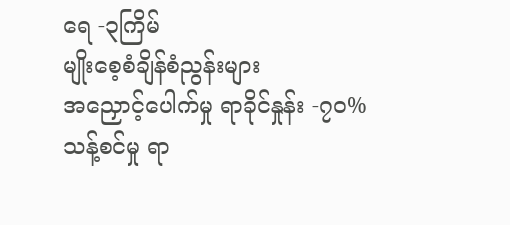ရေ -၃ကြိမ်
မျိုးစေ့စံချိန်စံညွန်းများ
အညှောင့်ပေါက်မှု ရာခိုင်နှုန်း -၇၀%
သန့်စင်မှု ရာ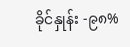ခိုင်နှုန်း -၉၈%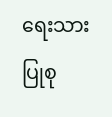ရေးသားပြုစု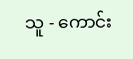သူ - ကောင်း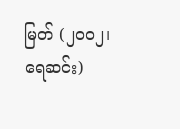မြတ် (၂၀၀၂၊ ရေဆင်း)